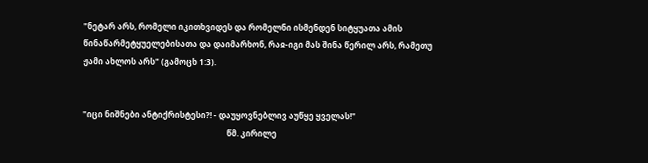"ნეტარ არს, რომელი იკითხვიდეს და რომელნი ისმენდენ სიტყუათა ამის წინაწარმეტყუელებისათა და დაიმარხონ, რაჲ-იგი მას შინა წერილ არს, რამეთუ ჟამი ახლოს არს" (გამოცხ 1:3).


"იცი ნიშნები ანტიქრისტესი?! - დაუყოვნებლივ აუწყე ყველას!"
                                                                        წმ. კირილე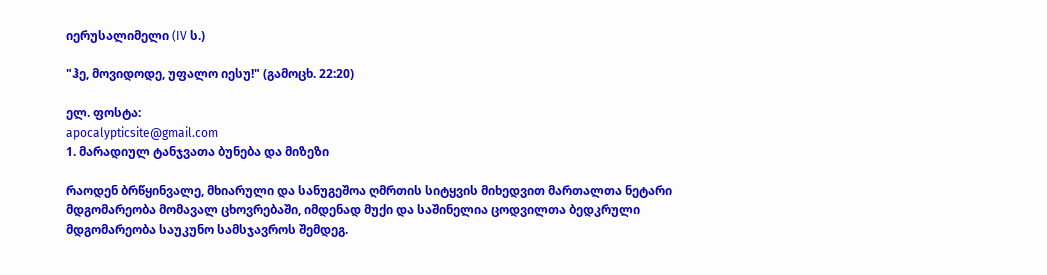იერუსალიმელი (IV ს.)

"ჰე, მოვიდოდე, უფალო იესუ!" (გამოცხ. 22:20)

ელ. ფოსტა:
apocalypticsite@gmail.com
1. მარადიულ ტანჯვათა ბუნება და მიზეზი

რაოდენ ბრწყინვალე, მხიარული და სანუგეშოა ღმრთის სიტყვის მიხედვით მართალთა ნეტარი მდგომარეობა მომავალ ცხოვრებაში, იმდენად მუქი და საშინელია ცოდვილთა ბედკრული მდგომარეობა საუკუნო სამსჯავროს შემდეგ.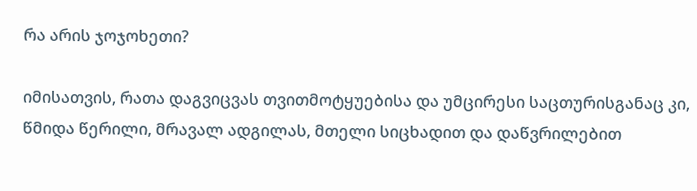რა არის ჯოჯოხეთი?

იმისათვის, რათა დაგვიცვას თვითმოტყუებისა და უმცირესი საცთურისგანაც კი, წმიდა წერილი, მრავალ ადგილას, მთელი სიცხადით და დაწვრილებით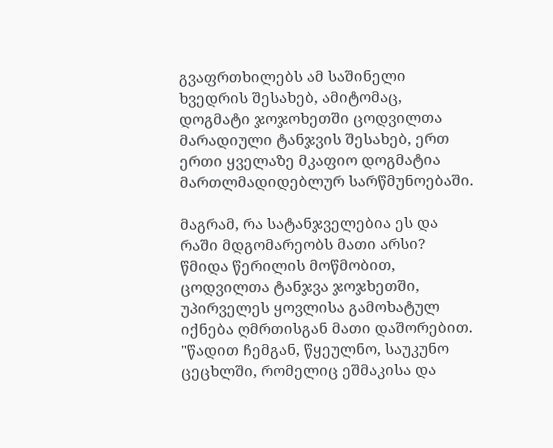გვაფრთხილებს ამ საშინელი ხვედრის შესახებ, ამიტომაც, დოგმატი ჯოჯოხეთში ცოდვილთა მარადიული ტანჯვის შესახებ, ერთ ერთი ყველაზე მკაფიო დოგმატია მართლმადიდებლურ სარწმუნოებაში.

მაგრამ, რა სატანჯველებია ეს და რაში მდგომარეობს მათი არსი? წმიდა წერილის მოწმობით, ცოდვილთა ტანჯვა ჯოჯხეთში, უპირველეს ყოვლისა გამოხატულ იქნება ღმრთისგან მათი დაშორებით. "წადით ჩემგან, წყეულნო, საუკუნო ცეცხლში, რომელიც ეშმაკისა და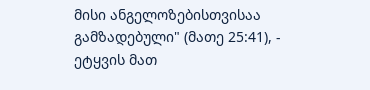მისი ანგელოზებისთვისაა გამზადებული" (მათე 25:41), - ეტყვის მათ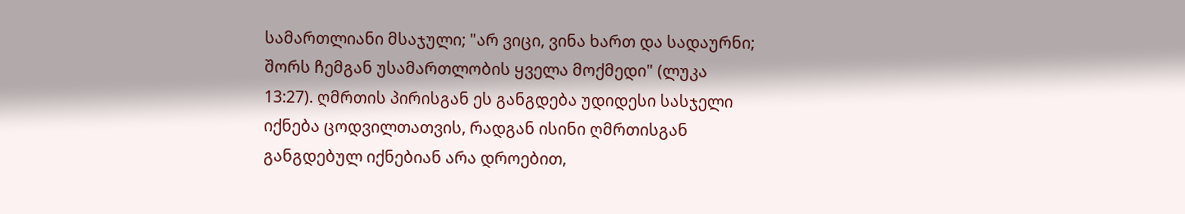სამართლიანი მსაჯული; "არ ვიცი, ვინა ხართ და სადაურნი; შორს ჩემგან უსამართლობის ყველა მოქმედი" (ლუკა 13:27). ღმრთის პირისგან ეს განგდება უდიდესი სასჯელი იქნება ცოდვილთათვის, რადგან ისინი ღმრთისგან განგდებულ იქნებიან არა დროებით,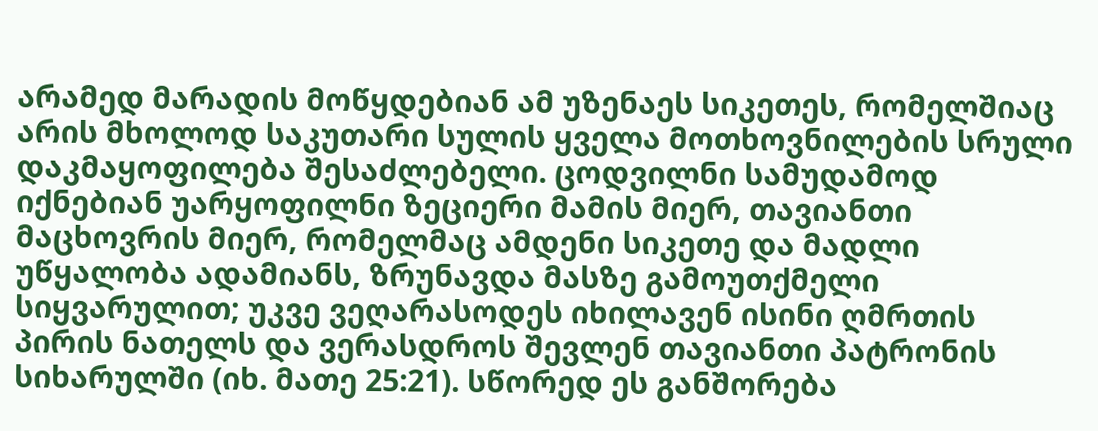არამედ მარადის მოწყდებიან ამ უზენაეს სიკეთეს, რომელშიაც არის მხოლოდ საკუთარი სულის ყველა მოთხოვნილების სრული დაკმაყოფილება შესაძლებელი. ცოდვილნი სამუდამოდ იქნებიან უარყოფილნი ზეციერი მამის მიერ, თავიანთი მაცხოვრის მიერ, რომელმაც ამდენი სიკეთე და მადლი უწყალობა ადამიანს, ზრუნავდა მასზე გამოუთქმელი სიყვარულით; უკვე ვეღარასოდეს იხილავენ ისინი ღმრთის პირის ნათელს და ვერასდროს შევლენ თავიანთი პატრონის სიხარულში (იხ. მათე 25:21). სწორედ ეს განშორება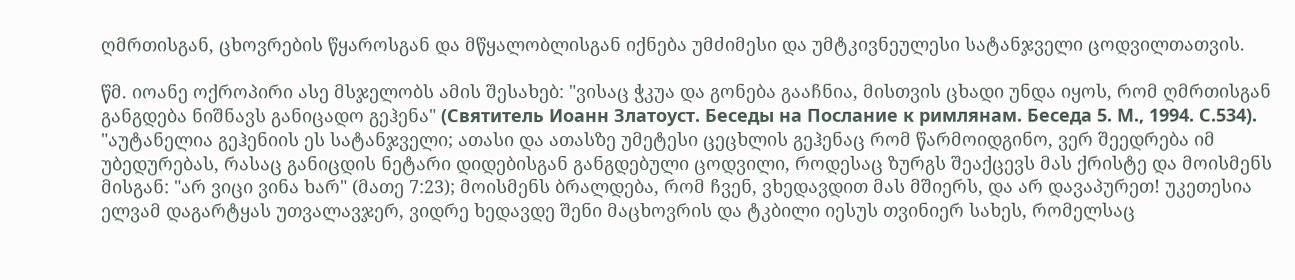ღმრთისგან, ცხოვრების წყაროსგან და მწყალობლისგან იქნება უმძიმესი და უმტკივნეულესი სატანჯველი ცოდვილთათვის.

წმ. იოანე ოქროპირი ასე მსჯელობს ამის შესახებ: "ვისაც ჭკუა და გონება გააჩნია, მისთვის ცხადი უნდა იყოს, რომ ღმრთისგან განგდება ნიშნავს განიცადო გეჰენა" (Святитель Иоанн Златоуст. Беседы на Послание к римлянам. Беседа 5. М., 1994. С.534). "აუტანელია გეჰენიის ეს სატანჯველი; ათასი და ათასზე უმეტესი ცეცხლის გეჰენაც რომ წარმოიდგინო, ვერ შეედრება იმ უბედურებას, რასაც განიცდის ნეტარი დიდებისგან განგდებული ცოდვილი, როდესაც ზურგს შეაქცევს მას ქრისტე და მოისმენს მისგან: "არ ვიცი ვინა ხარ" (მათე 7:23); მოისმენს ბრალდება, რომ ჩვენ, ვხედავდით მას მშიერს, და არ დავაპურეთ! უკეთესია ელვამ დაგარტყას უთვალავჯერ, ვიდრე ხედავდე შენი მაცხოვრის და ტკბილი იესუს თვინიერ სახეს, რომელსაც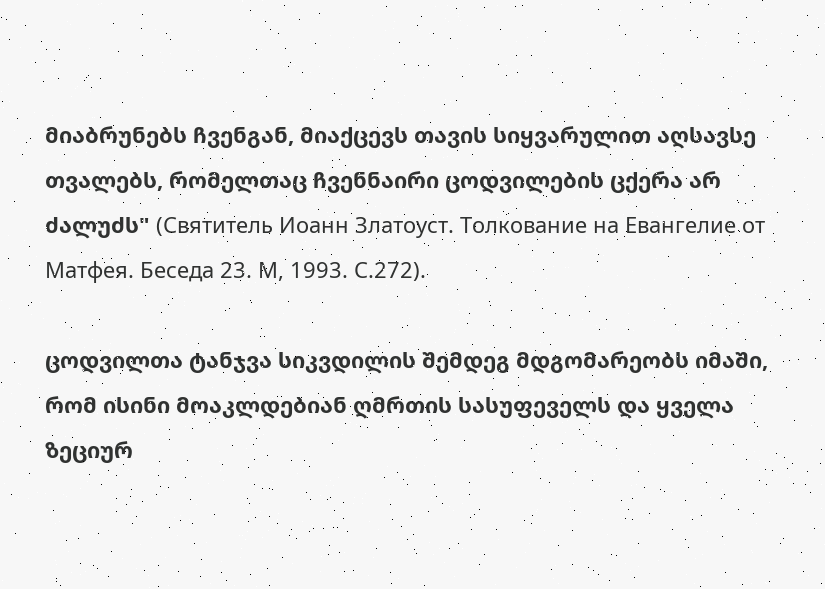მიაბრუნებს ჩვენგან, მიაქცევს თავის სიყვარულით აღსავსე თვალებს, რომელთაც ჩვენნაირი ცოდვილების ცქერა არ ძალუძს" (Святитель Иоанн Златоуст. Толкование на Евангелие от Матфея. Беседа 23. М, 1993. С.272).

ცოდვილთა ტანჯვა სიკვდილის შემდეგ მდგომარეობს იმაში, რომ ისინი მოაკლდებიან ღმრთის სასუფეველს და ყველა ზეციურ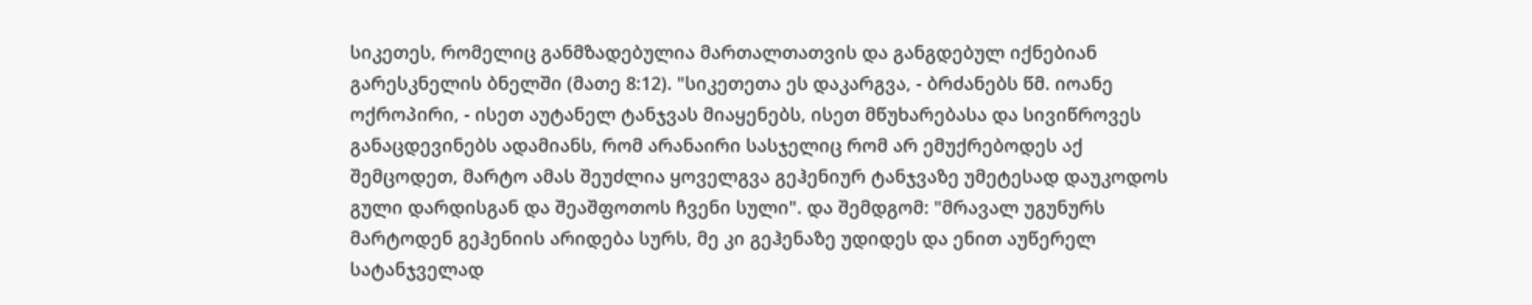სიკეთეს, რომელიც განმზადებულია მართალთათვის და განგდებულ იქნებიან გარესკნელის ბნელში (მათე 8:12). "სიკეთეთა ეს დაკარგვა, - ბრძანებს წმ. იოანე ოქროპირი, - ისეთ აუტანელ ტანჯვას მიაყენებს, ისეთ მწუხარებასა და სივიწროვეს განაცდევინებს ადამიანს, რომ არანაირი სასჯელიც რომ არ ემუქრებოდეს აქ შემცოდეთ, მარტო ამას შეუძლია ყოველგვა გეჰენიურ ტანჯვაზე უმეტესად დაუკოდოს გული დარდისგან და შეაშფოთოს ჩვენი სული". და შემდგომ: "მრავალ უგუნურს მარტოდენ გეჰენიის არიდება სურს, მე კი გეჰენაზე უდიდეს და ენით აუწერელ სატანჯველად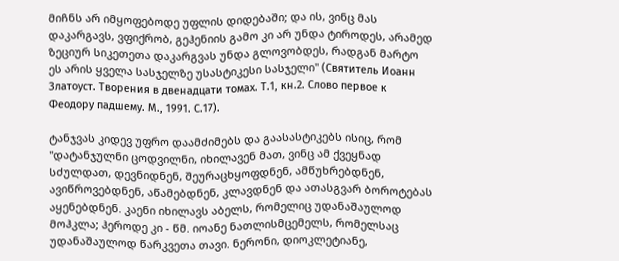მიჩნს არ იმყოფებოდე უფლის დიდებაში; და ის, ვინც მას დაკარგავს, ვფიქრობ, გეჰენიის გამო კი არ უნდა ტიროდეს, არამედ ზეციურ სიკეთეთა დაკარგვას უნდა გლოვობდეს, რადგან მარტო ეს არის ყველა სასჯელზე უსასტიკესი სასჯელი" (Святитель Иоанн Златоуст. Творения в двенадцати томах. Т.1, кн.2. Слово первое к Феодору падшему. М., 1991. С.17).

ტანჯვას კიდევ უფრო დაამძიმებს და გაასასტიკებს ისიც, რომ "დატანჯულნი ცოდვილნი, იხილავენ მათ, ვინც ამ ქვეყნად სძულდათ, დევნიდნენ, შეურაცხყოფდნენ, ამწუხრებდნენ, ავიწროვებდნენ, აწამებდნენ, კლავდნენ და ათასგვარ ბოროტებას აყენებდნენ. კაენი იხილავს აბელს, რომელიც უდანაშაულოდ მოჰკლა; ჰეროდე კი - წმ. იოანე ნათლისმცემელს, რომელსაც უდანაშაულოდ წარკვეთა თავი. ნერონი, დიოკლეტიანე,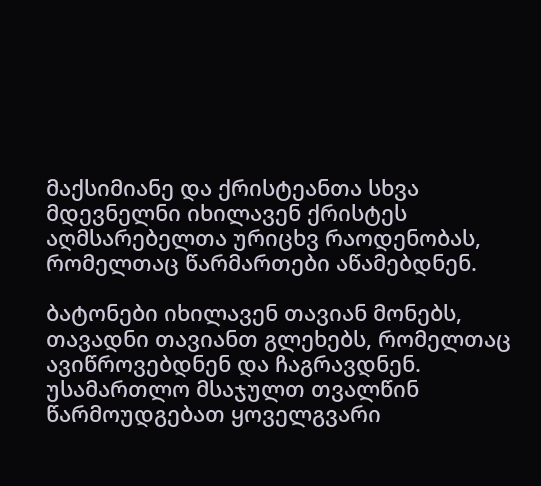მაქსიმიანე და ქრისტეანთა სხვა მდევნელნი იხილავენ ქრისტეს აღმსარებელთა ურიცხვ რაოდენობას, რომელთაც წარმართები აწამებდნენ.

ბატონები იხილავენ თავიან მონებს, თავადნი თავიანთ გლეხებს, რომელთაც ავიწროვებდნენ და ჩაგრავდნენ. უსამართლო მსაჯულთ თვალწინ წარმოუდგებათ ყოველგვარი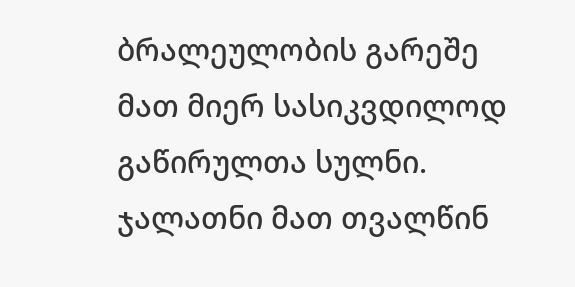ბრალეულობის გარეშე მათ მიერ სასიკვდილოდ გაწირულთა სულნი. ჯალათნი მათ თვალწინ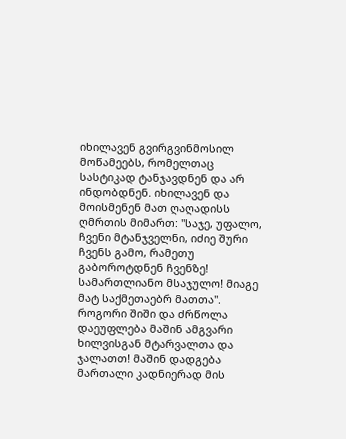იხილავენ გვირგვინმოსილ მოწამეებს, რომელთაც სასტიკად ტანჯავდნენ და არ ინდობდნენ. იხილავენ და მოისმენენ მათ ღაღადისს ღმრთის მიმართ: "საჯე, უფალო, ჩვენი მტანჯველნი, იძიე შური ჩვენს გამო, რამეთუ გაბოროტდნენ ჩვენზე! სამართლიანო მსაჯულო! მიაგე მატ საქმეთაებრ მათთა". როგორი შიში და ძრწოლა დაეუფლება მაშინ ამგვარი ხილვისგან მტარვალთა და ჯალათთ! მაშინ დადგება მართალი კადნიერად მის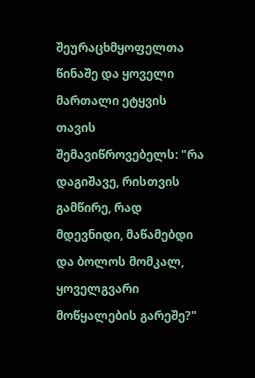შეურაცხმყოფელთა წინაშე და ყოველი მართალი ეტყვის თავის შემავიწროვებელს: "რა დაგიშავე, რისთვის გამწირე, რად მდევნიდი, მაწამებდი და ბოლოს მომკალ, ყოველგვარი მოწყალების გარეშე?"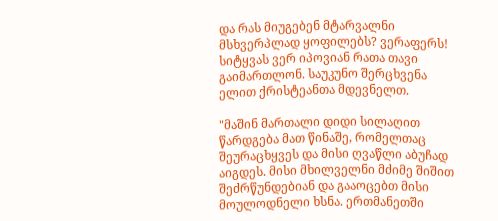და რას მიუგებენ მტარვალნი მსხვერპლად ყოფილებს? ვერაფერს! სიტყვას ვერ იპოვიან რათა თავი გაიმართლონ. საუკუნო შერცხვენა ელით ქრისტეანთა მდევნელთ.

"მაშინ მართალი დიდი სილაღით წარდგება მათ წინაშე, რომელთაც შეურაცხყვეს და მისი ღვაწლი აბუჩად აიგდეს. მისი მხილველნი მძიმე შიშით შეძრწუნდებიან და გააოცებთ მისი მოულოდნელი ხსნა. ერთმანეთში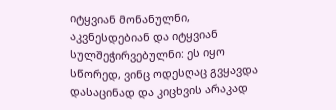იტყვიან მონანულნი, აკვნესდებიან და იტყვიან სულშეჭირვებულნი: ეს იყო სწორედ, ვინც ოდესღაც გვყავდა დასაცინად და კიცხვის არაკად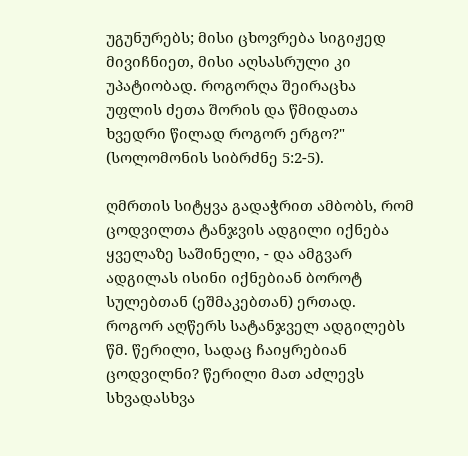უგუნურებს; მისი ცხოვრება სიგიჟედ მივიჩნიეთ, მისი აღსასრული კი უპატიობად. როგორღა შეირაცხა უფლის ძეთა შორის და წმიდათა ხვედრი წილად როგორ ერგო?" (სოლომონის სიბრძნე 5:2-5).

ღმრთის სიტყვა გადაჭრით ამბობს, რომ ცოდვილთა ტანჯვის ადგილი იქნება ყველაზე საშინელი, - და ამგვარ ადგილას ისინი იქნებიან ბოროტ სულებთან (ეშმაკებთან) ერთად. როგორ აღწერს სატანჯველ ადგილებს წმ. წერილი, სადაც ჩაიყრებიან ცოდვილნი? წერილი მათ აძლევს სხვადასხვა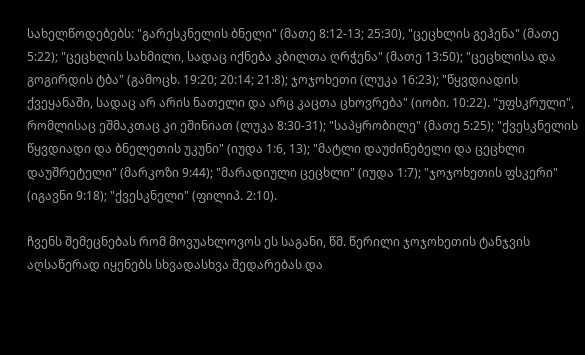სახელწოდებებს: "გარესკნელის ბნელი" (მათე 8:12-13; 25:30), "ცეცხლის გეჰენა" (მათე 5:22); "ცეცხლის სახმილი, სადაც იქნება კბილთა ღრჭენა" (მათე 13:50); "ცეცხლისა და გოგირდის ტბა" (გამოცხ. 19:20; 20:14; 21:8); ჯოჯოხეთი (ლუკა 16:23); "წყვდიადის ქვეყანაში, სადაც არ არის ნათელი და არც კაცთა ცხოვრება" (იობი. 10:22). "უფსკრული", რომლისაც ეშმაკთაც კი ეშინიათ (ლუკა 8:30-31); "საპყრობილე" (მათე 5:25); "ქვესკნელის წყვდიადი და ბნელეთის უკუნი" (იუდა 1:6, 13); "მატლი დაუძინებელი და ცეცხლი დაუშრეტელი" (მარკოზი 9:44); "მარადიული ცეცხლი" (იუდა 1:7); "ჯოჯოხეთის ფსკერი" (იგავნი 9:18); "ქვესკნელი" (ფილიპ. 2:10).

ჩვენს შემეცნებას რომ მოვუახლოვოს ეს საგანი, წმ. წერილი ჯოჯოხეთის ტანჯვის აღსაწერად იყენებს სხვადასხვა შედარებას და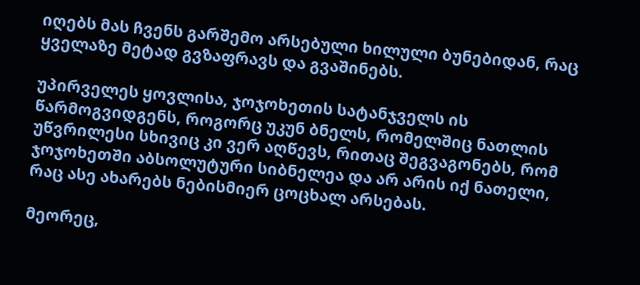იღებს მას ჩვენს გარშემო არსებული ხილული ბუნებიდან, რაც ყველაზე მეტად გვზაფრავს და გვაშინებს.

უპირველეს ყოვლისა, ჯოჯოხეთის სატანჯველს ის წარმოგვიდგენს, როგორც უკუნ ბნელს, რომელშიც ნათლის უწვრილესი სხივიც კი ვერ აღწევს, რითაც შეგვაგონებს, რომ ჯოჯოხეთში აბსოლუტური სიბნელეა და არ არის იქ ნათელი, რაც ასე ახარებს ნებისმიერ ცოცხალ არსებას.

მეორეც,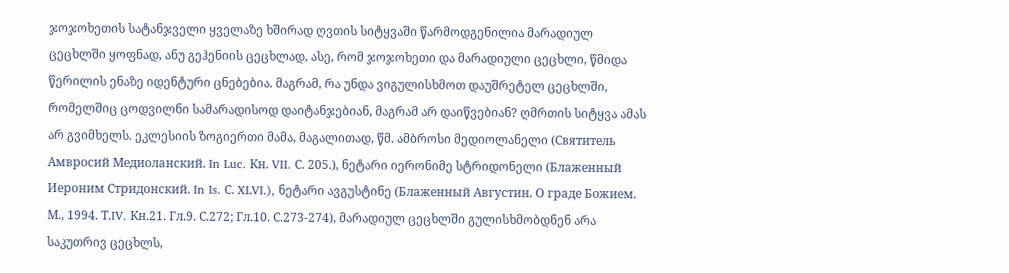ჯოჯოხეთის სატანჯველი ყველაზე ხშირად ღვთის სიტყვაში წარმოდგენილია მარადიულ ცეცხლში ყოფნად, ანუ გეჰენიის ცეცხლად, ასე, რომ ჯოჯოხეთი და მარადიული ცეცხლი, წმიდა წერილის ენაზე იდენტური ცნებებია. მაგრამ, რა უნდა ვიგულისხმოთ დაუშრეტელ ცეცხლში, რომელშიც ცოდვილნი სამარადისოდ დაიტანჯებიან, მაგრამ არ დაიწვებიან? ღმრთის სიტყვა ამას არ გვიმხელს. ეკლესიის ზოგიერთი მამა, მაგალითად, წმ. ამბროსი მედიოლანელი (Святитель Амвросий Медиоланский. In Luc. Кн. VII. С. 205.), ნეტარი იერონიმე სტრიდონელი (Блаженный Иероним Стридонский. In Is. С. XLVI.), ნეტარი ავგუსტინე (Блаженный Августин. О граде Божием. М., 1994. Т.IV. Кн.21. Гл.9. С.272; Гл.10. С.273-274), მარადიულ ცეცხლში გულისხმობდნენ არა საკუთრივ ცეცხლს,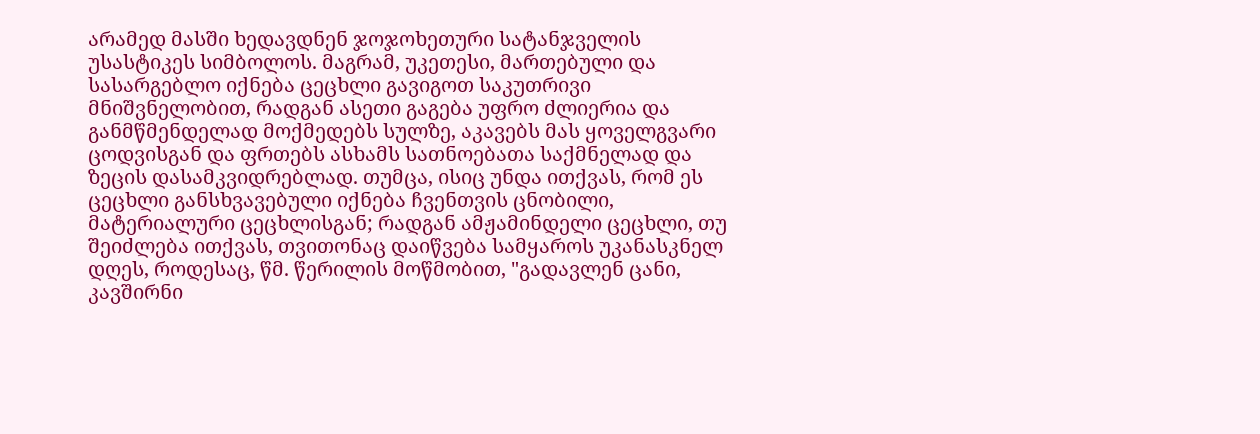არამედ მასში ხედავდნენ ჯოჯოხეთური სატანჯველის უსასტიკეს სიმბოლოს. მაგრამ, უკეთესი, მართებული და სასარგებლო იქნება ცეცხლი გავიგოთ საკუთრივი მნიშვნელობით, რადგან ასეთი გაგება უფრო ძლიერია და განმწმენდელად მოქმედებს სულზე, აკავებს მას ყოველგვარი ცოდვისგან და ფრთებს ასხამს სათნოებათა საქმნელად და ზეცის დასამკვიდრებლად. თუმცა, ისიც უნდა ითქვას, რომ ეს ცეცხლი განსხვავებული იქნება ჩვენთვის ცნობილი, მატერიალური ცეცხლისგან; რადგან ამჟამინდელი ცეცხლი, თუ შეიძლება ითქვას, თვითონაც დაიწვება სამყაროს უკანასკნელ დღეს, როდესაც, წმ. წერილის მოწმობით, "გადავლენ ცანი, კავშირნი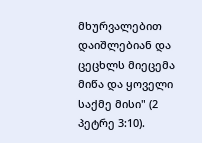მხურვალებით დაიშლებიან და ცეცხლს მიეცემა მიწა და ყოველი საქმე მისი" (2 პეტრე 3:10).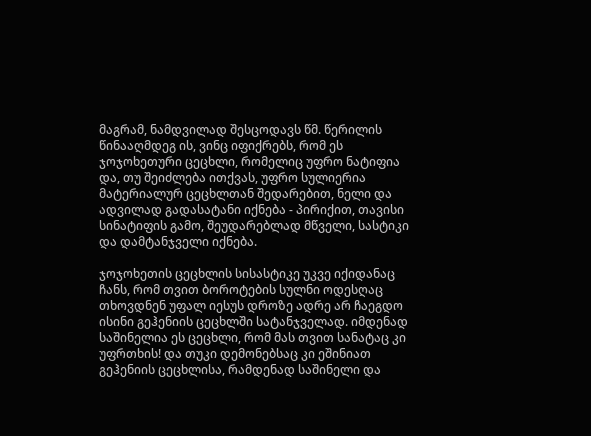მაგრამ, ნამდვილად შესცოდავს წმ. წერილის წინააღმდეგ ის, ვინც იფიქრებს, რომ ეს ჯოჯოხეთური ცეცხლი, რომელიც უფრო ნატიფია და, თუ შეიძლება ითქვას, უფრო სულიერია მატერიალურ ცეცხლთან შედარებით, ნელი და ადვილად გადასატანი იქნება - პირიქით, თავისი სინატიფის გამო, შეუდარებლად მწველი, სასტიკი და დამტანჯველი იქნება.

ჯოჯოხეთის ცეცხლის სისასტიკე უკვე იქიდანაც ჩანს, რომ თვით ბოროტების სულნი ოდესღაც თხოვდნენ უფალ იესუს დროზე ადრე არ ჩაეგდო ისინი გეჰენიის ცეცხლში სატანჯველად. იმდენად საშინელია ეს ცეცხლი, რომ მას თვით სანატაც კი უფრთხის! და თუკი დემონებსაც კი ეშინიათ გეჰენიის ცეცხლისა, რამდენად საშინელი და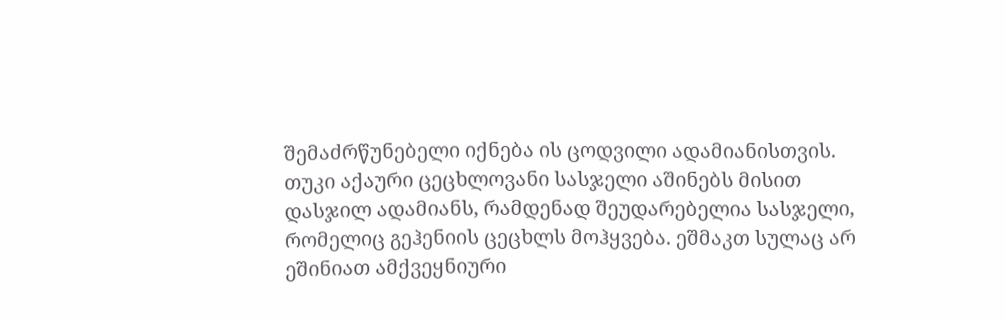შემაძრწუნებელი იქნება ის ცოდვილი ადამიანისთვის. თუკი აქაური ცეცხლოვანი სასჯელი აშინებს მისით დასჯილ ადამიანს, რამდენად შეუდარებელია სასჯელი, რომელიც გეჰენიის ცეცხლს მოჰყვება. ეშმაკთ სულაც არ ეშინიათ ამქვეყნიური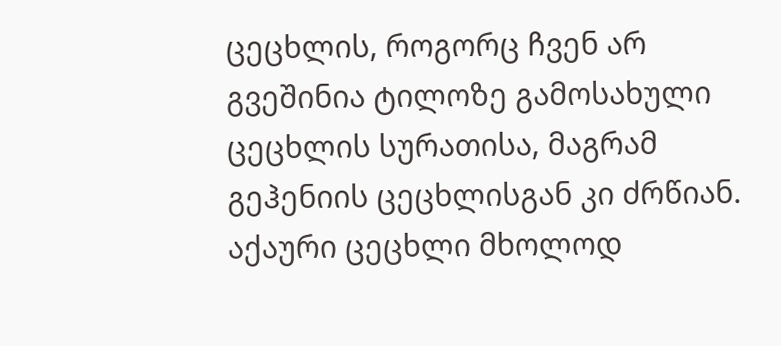ცეცხლის, როგორც ჩვენ არ გვეშინია ტილოზე გამოსახული ცეცხლის სურათისა, მაგრამ გეჰენიის ცეცხლისგან კი ძრწიან. აქაური ცეცხლი მხოლოდ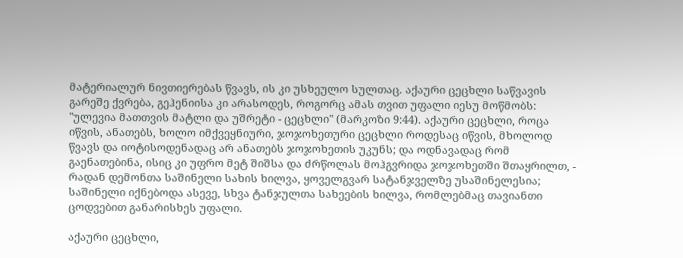მატერიალურ ნივთიერებას წვავს, ის კი უსხეულო სულთაც. აქაური ცეცხლი საწვავის გარეშე ქვრება, გეჰენიისა კი არასოდეს, როგორც ამას თვით უფალი იესუ მოწმობს: "ულევია მათთვის მატლი და უშრეტი - ცეცხლი" (მარკოზი 9:44). აქაური ცეცხლი, როცა იწვის, ანათებს, ხოლო იმქვეყნიური, ჯოჯოხეთური ცეცხლი როდესაც იწვის, მხოლოდ წვავს და იოტისოდენადაც არ ანათებს ჯოჯოხეთის უკუნს; და ოდნავადაც რომ გაენათებინა, ისიც კი უფრო მეტ შიშსა და ძრწოლას მოჰგვრიდა ჯოჯოხეთში შთაყრილთ, - რადან დემონთა საშინელი სახის ხილვა, ყოველგვარ სატანჯველზე უსაშინელესია; საშინელი იქნებოდა ასევე, სხვა ტანჯულთა სახეების ხილვა, რომლებმაც თავიანთი ცოდვებით განარისხეს უფალი.

აქაური ცეცხლი,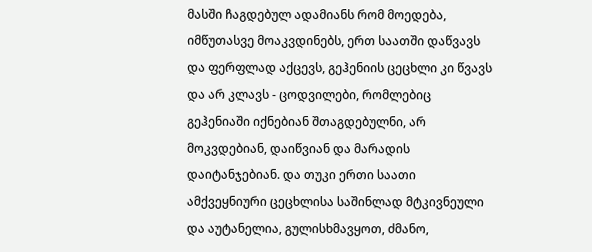მასში ჩაგდებულ ადამიანს რომ მოედება, იმწუთასვე მოაკვდინებს, ერთ საათში დაწვავს და ფერფლად აქცევს, გეჰენიის ცეცხლი კი წვავს და არ კლავს - ცოდვილები, რომლებიც გეჰენიაში იქნებიან შთაგდებულნი, არ მოკვდებიან, დაიწვიან და მარადის დაიტანჯებიან. და თუკი ერთი საათი ამქვეყნიური ცეცხლისა საშინლად მტკივნეული და აუტანელია, გულისხმავყოთ, ძმანო,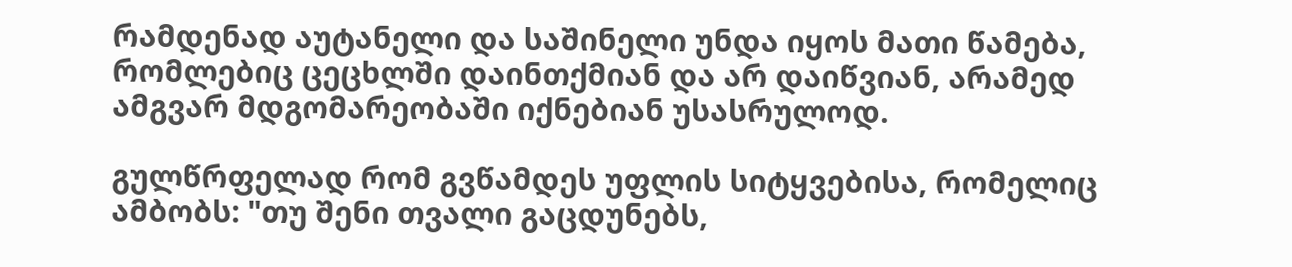რამდენად აუტანელი და საშინელი უნდა იყოს მათი წამება, რომლებიც ცეცხლში დაინთქმიან და არ დაიწვიან, არამედ ამგვარ მდგომარეობაში იქნებიან უსასრულოდ.

გულწრფელად რომ გვწამდეს უფლის სიტყვებისა, რომელიც ამბობს: "თუ შენი თვალი გაცდუნებს,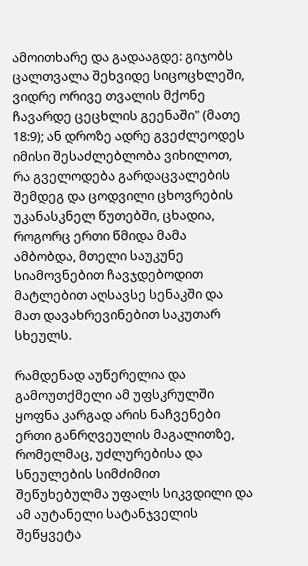ამოითხარე და გადააგდე: გიჯობს ცალთვალა შეხვიდე სიცოცხლეში, ვიდრე ორივე თვალის მქონე ჩავარდე ცეცხლის გეენაში" (მათე 18:9); ან დროზე ადრე გვეძლეოდეს იმისი შესაძლებლობა ვიხილოთ, რა გველოდება გარდაცვალების შემდეგ და ცოდვილი ცხოვრების უკანასკნელ წუთებში, ცხადია, როგორც ერთი წმიდა მამა ამბობდა, მთელი საუკუნე სიამოვნებით ჩავჯდებოდით მატლებით აღსავსე სენაკში და მათ დავახრევინებით საკუთარ სხეულს.

რამდენად აუწერელია და გამოუთქმელი ამ უფსკრულში ყოფნა კარგად არის ნაჩვენები ერთი განრღვეულის მაგალითზე, რომელმაც, უძლურებისა და სნეულების სიმძიმით შეწუხებულმა უფალს სიკვდილი და ამ აუტანელი სატანჯველის შეწყვეტა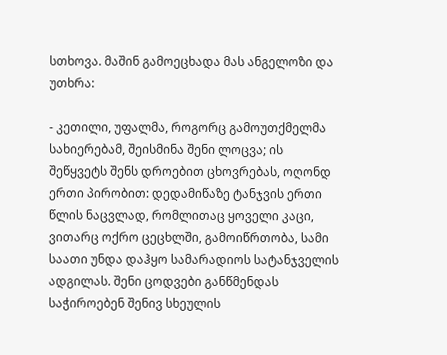სთხოვა. მაშინ გამოეცხადა მას ანგელოზი და უთხრა:

- კეთილი, უფალმა, როგორც გამოუთქმელმა სახიერებამ, შეისმინა შენი ლოცვა; ის შეწყვეტს შენს დროებით ცხოვრებას, ოღონდ ერთი პირობით: დედამიწაზე ტანჯვის ერთი წლის ნაცვლად, რომლითაც ყოველი კაცი, ვითარც ოქრო ცეცხლში, გამოიწრთობა, სამი საათი უნდა დაჰყო სამარადიოს სატანჯველის ადგილას. შენი ცოდვები განწმენდას საჭიროებენ შენივ სხეულის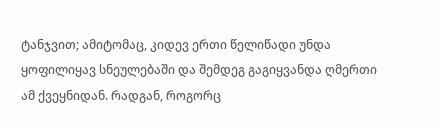ტანჯვით; ამიტომაც, კიდევ ერთი წელიწადი უნდა ყოფილიყავ სნეულებაში და შემდეგ გაგიყვანდა ღმერთი ამ ქვეყნიდან. რადგან, როგორც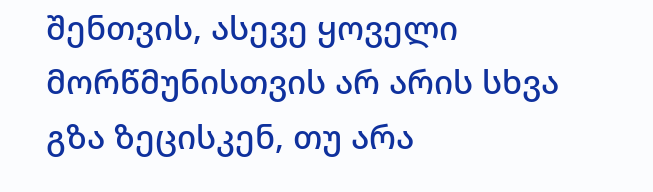შენთვის, ასევე ყოველი მორწმუნისთვის არ არის სხვა გზა ზეცისკენ, თუ არა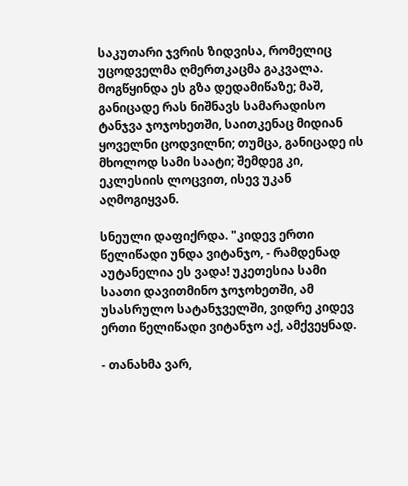საკუთარი ჯვრის ზიდვისა, რომელიც უცოდველმა ღმერთკაცმა გაკვალა. მოგწყინდა ეს გზა დედამიწაზე; მაშ, განიცადე რას ნიშნავს სამარადისო ტანჯვა ჯოჯოხეთში, საითკენაც მიდიან ყოველნი ცოდვილნი; თუმცა, განიცადე ის მხოლოდ სამი საატი; შემდეგ კი, ეკლესიის ლოცვით, ისევ უკან აღმოგიყვან.

სნეული დაფიქრდა. "კიდევ ერთი წელიწადი უნდა ვიტანჯო, - რამდენად აუტანელია ეს ვადა! უკეთესია სამი საათი დავითმინო ჯოჯოხეთში, ამ უსასრულო სატანჯველში, ვიდრე კიდევ ერთი წელიწადი ვიტანჯო აქ, ამქვეყნად.

- თანახმა ვარ,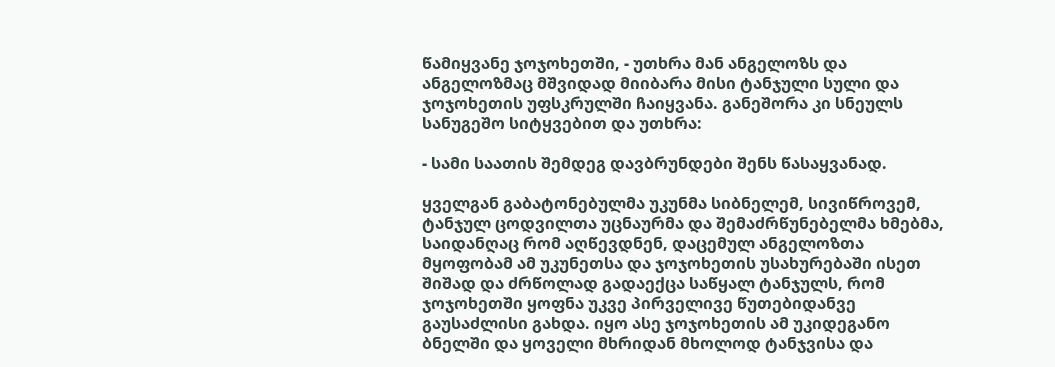წამიყვანე ჯოჯოხეთში, - უთხრა მან ანგელოზს და ანგელოზმაც მშვიდად მიიბარა მისი ტანჯული სული და ჯოჯოხეთის უფსკრულში ჩაიყვანა. განეშორა კი სნეულს სანუგეშო სიტყვებით და უთხრა:

- სამი საათის შემდეგ დავბრუნდები შენს წასაყვანად.

ყველგან გაბატონებულმა უკუნმა სიბნელემ, სივიწროვემ, ტანჯულ ცოდვილთა უცნაურმა და შემაძრწუნებელმა ხმებმა, საიდანღაც რომ აღწევდნენ, დაცემულ ანგელოზთა მყოფობამ ამ უკუნეთსა და ჯოჯოხეთის უსახურებაში ისეთ შიშად და ძრწოლად გადაექცა საწყალ ტანჯულს, რომ ჯოჯოხეთში ყოფნა უკვე პირველივე წუთებიდანვე გაუსაძლისი გახდა. იყო ასე ჯოჯოხეთის ამ უკიდეგანო ბნელში და ყოველი მხრიდან მხოლოდ ტანჯვისა და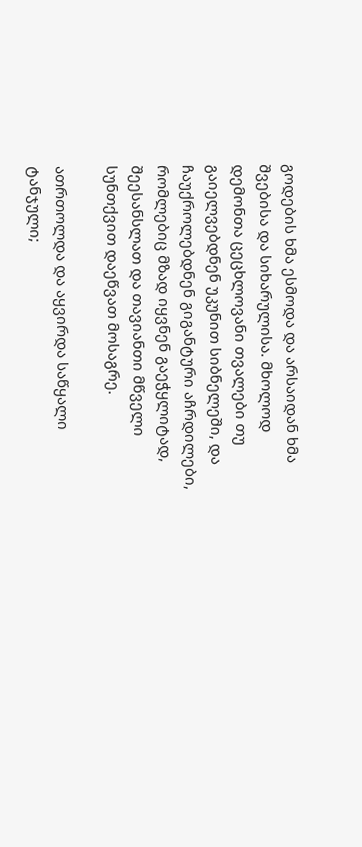გოდების ხმა ესმოდა და არსაიდან ხმა შვებისა და სიხარულისა. მხოლოდ დემონთა ცეცხლოვანი თვალები თუ გაიელვებდნენ უკუნით სიბნელეში, და ჩაუქროლებდნენ გიგანტური აჩრდილები, რომლებიც მზად იყვნენ გაეჭყლიტად, შეესანსლათ და თავიანთი მწველი სუნთქვით დაეწვათ მოსაგრე.

ათრთოლდა და აყვირდა საწყალი ტანჯული;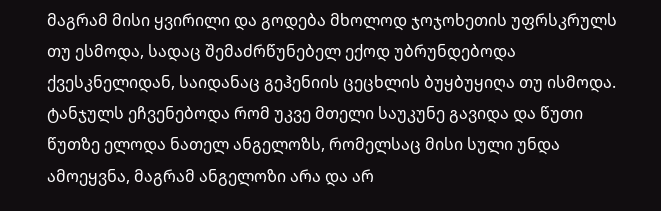მაგრამ მისი ყვირილი და გოდება მხოლოდ ჯოჯოხეთის უფრსკრულს თუ ესმოდა, სადაც შემაძრწუნებელ ექოდ უბრუნდებოდა ქვესკნელიდან, საიდანაც გეჰენიის ცეცხლის ბუყბუყიღა თუ ისმოდა. ტანჯულს ეჩვენებოდა რომ უკვე მთელი საუკუნე გავიდა და წუთი წუთზე ელოდა ნათელ ანგელოზს, რომელსაც მისი სული უნდა ამოეყვნა, მაგრამ ანგელოზი არა და არ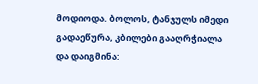მოდიოდა. ბოლოს, ტანჯულს იმედი გადაეწურა, კბილები გააღრჭიალა და დაიგმინა: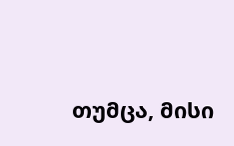თუმცა, მისი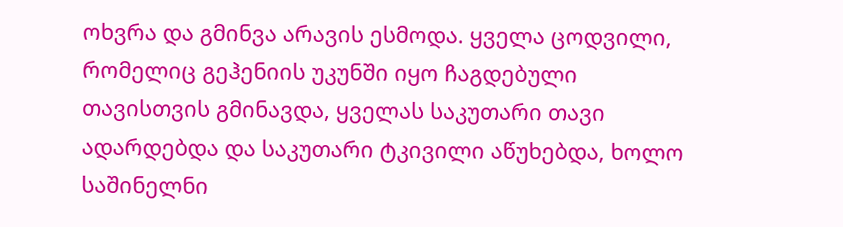ოხვრა და გმინვა არავის ესმოდა. ყველა ცოდვილი, რომელიც გეჰენიის უკუნში იყო ჩაგდებული თავისთვის გმინავდა, ყველას საკუთარი თავი ადარდებდა და საკუთარი ტკივილი აწუხებდა, ხოლო საშინელნი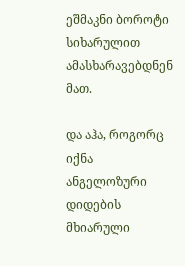ეშმაკნი ბოროტი სიხარულით ამასხარავებდნენ მათ.

და აჰა, როგორც იქნა ანგელოზური დიდების მხიარული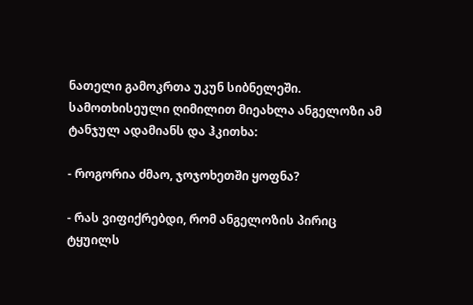ნათელი გამოკრთა უკუნ სიბნელეში. სამოთხისეული ღიმილით მიეახლა ანგელოზი ამ ტანჯულ ადამიანს და ჰკითხა:

- როგორია ძმაო, ჯოჯოხეთში ყოფნა?

- რას ვიფიქრებდი, რომ ანგელოზის პირიც ტყუილს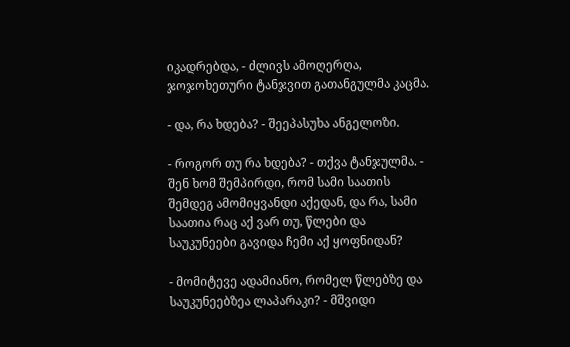იკადრებდა, - ძლივს ამოღერღა, ჯოჯოხეთური ტანჯვით გათანგულმა კაცმა.

- და, რა ხდება? - შეეპასუხა ანგელოზი.

- როგორ თუ რა ხდება? - თქვა ტანჯულმა. - შენ ხომ შემპირდი, რომ სამი საათის შემდეგ ამომიყვანდი აქედან, და რა, სამი საათია რაც აქ ვარ თუ, წლები და საუკუნეები გავიდა ჩემი აქ ყოფნიდან?

- მომიტევე ადამიანო, რომელ წლებზე და საუკუნეებზეა ლაპარაკი? - მშვიდი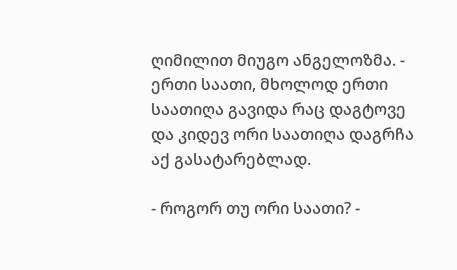ღიმილით მიუგო ანგელოზმა. - ერთი საათი, მხოლოდ ერთი საათიღა გავიდა რაც დაგტოვე და კიდევ ორი საათიღა დაგრჩა აქ გასატარებლად.

- როგორ თუ ორი საათი? -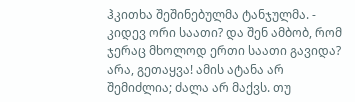ჰკითხა შეშინებულმა ტანჯულმა. - კიდევ ორი საათი? და შენ ამბობ, რომ ჯერაც მხოლოდ ერთი საათი გავიდა? არა, გეთაყვა! ამის ატანა არ შემიძლია; ძალა არ მაქვს. თუ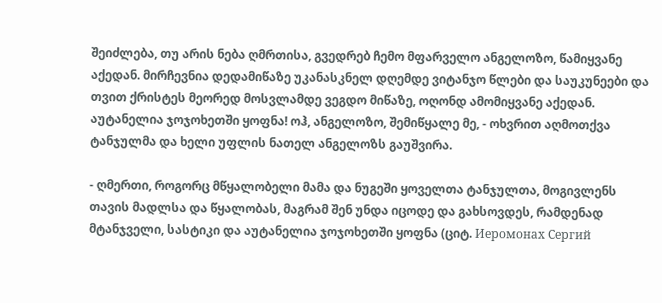შეიძლება, თუ არის ნება ღმრთისა, გვედრებ ჩემო მფარველო ანგელოზო, წამიყვანე აქედან. მირჩევნია დედამიწაზე უკანასკნელ დღემდე ვიტანჯო წლები და საუკუნეები და თვით ქრისტეს მეორედ მოსვლამდე ვეგდო მიწაზე, ოღონდ ამომიყვანე აქედან. აუტანელია ჯოჯოხეთში ყოფნა! ოჰ, ანგელოზო, შემიწყალე მე, - ოხვრით აღმოთქვა ტანჯულმა და ხელი უფლის ნათელ ანგელოზს გაუშვირა.

- ღმერთი, როგორც მწყალობელი მამა და ნუგეში ყოველთა ტანჯულთა, მოგივლენს თავის მადლსა და წყალობას, მაგრამ შენ უნდა იცოდე და გახსოვდეს, რამდენად მტანჯველი, სასტიკი და აუტანელია ჯოჯოხეთში ყოფნა (ციტ. Иеромонах Сергий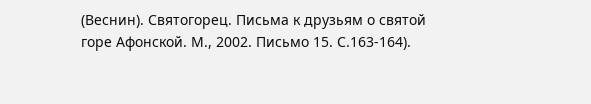(Веснин). Святогорец. Письма к друзьям о святой горе Афонской. М., 2002. Письмо 15. С.163-164).